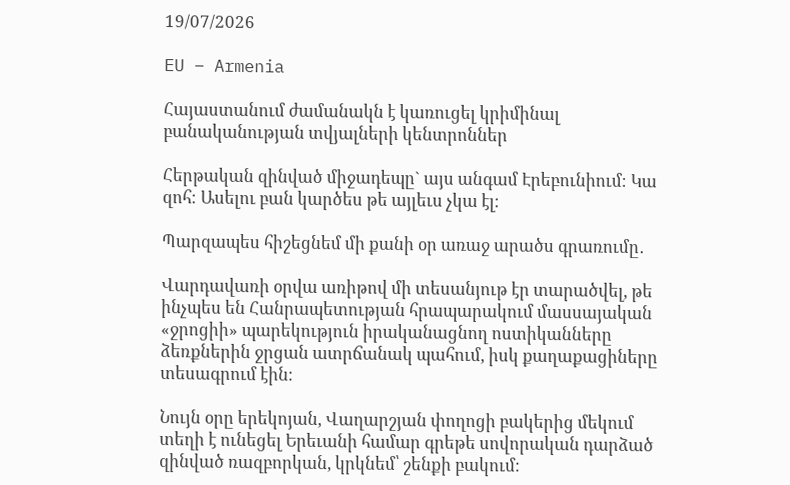19/07/2026

EU – Armenia

Հայաստանում ժամանակն է կառուցել կրիմինալ բանականության տվյալների կենտրոններ

Հերթական զինված միջադեպը` այս անգամ Էրեբունիում։ Կա զոհ։ Ասելու բան կարծես թե այլեւս չկա էլ։

Պարզապես հիշեցնեմ մի քանի օր առաջ արածս գրառումը․

Վարդավառի օրվա առիթով մի տեսանյութ էր տարածվել, թե ինչպես են Հանրապետության հրապարակում մասսայական «ջրոցիի» պարեկություն իրականացնող ոստիկանները ձեռքներին ջրցան ատրճանակ պահում, իսկ քաղաքացիները տեսագրում էին։

Նույն օրը երեկոյան, Վաղարշյան փողոցի բակերից մեկում տեղի է ունեցել Երեւանի համար գրեթե սովորական դարձած զինված ռազբորկան, կրկնեմ՝ շենքի բակում։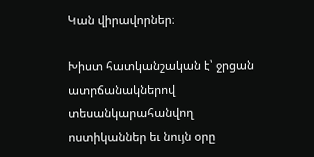Կան վիրավորներ։

Խիստ հատկանշական է՝ ջրցան ատրճանակներով տեսանկարահանվող ոստիկաններ եւ նույն օրը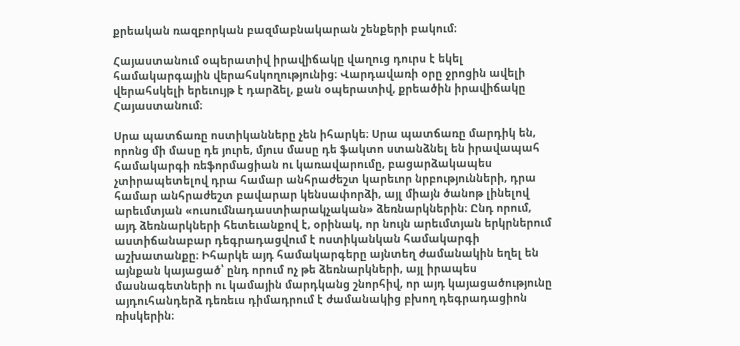քրեական ռազբորկան բազմաբնակարան շենքերի բակում։

Հայաստանում օպերատիվ իրավիճակը վաղուց դուրս է եկել համակարգային վերահսկողությունից։ Վարդավառի օրը ջրոցին ավելի վերահսկելի երեւույթ է դարձել, քան օպերատիվ, քրեածին իրավիճակը Հայաստանում։

Սրա պատճառը ոստիկանները չեն իհարկե։ Սրա պատճառը մարդիկ են, որոնց մի մասը դե յուրե, մյուս մասը դե ֆակտո ստանձնել են իրավապահ համակարգի ռեֆորմացիան ու կառավարումը, բացարձակապես չտիրապետելով դրա համար անհրաժեշտ կարեւոր նրբությունների, դրա համար անհրաժեշտ բավարար կենսափորձի, այլ միայն ծանոթ լինելով արեւմտյան «ուսումնադաստիարակչական» ձեռնարկներին։ Ընդ որում, այդ ձեռնարկների հետեւանքով է, օրինակ, որ նույն արեւմտյան երկրներում աստիճանաբար դեգրադացվում է ոստիկանկան համակարգի աշխատանքը։ Իհարկե այդ համակարգերը այնտեղ ժամանակին եղել են այնքան կայացած՝ ընդ որում ոչ թե ձեռնարկների, այլ իրապես մասնագետների ու կամային մարդկանց շնորհիվ, որ այդ կայացածությունը այդուհանդերձ դեռեւս դիմադրում է ժամանակից բխող դեգրադացիոն ռիսկերին։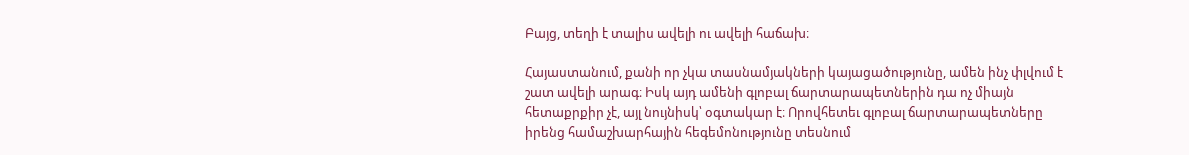Բայց, տեղի է տալիս ավելի ու ավելի հաճախ։

Հայաստանում, քանի որ չկա տասնամյակների կայացածությունը, ամեն ինչ փլվում է շատ ավելի արագ։ Իսկ այդ ամենի գլոբալ ճարտարապետներին դա ոչ միայն հետաքրքիր չէ, այլ նույնիսկ՝ օգտակար է։ Որովհետեւ գլոբալ ճարտարապետները իրենց համաշխարհային հեգեմոնությունը տեսնում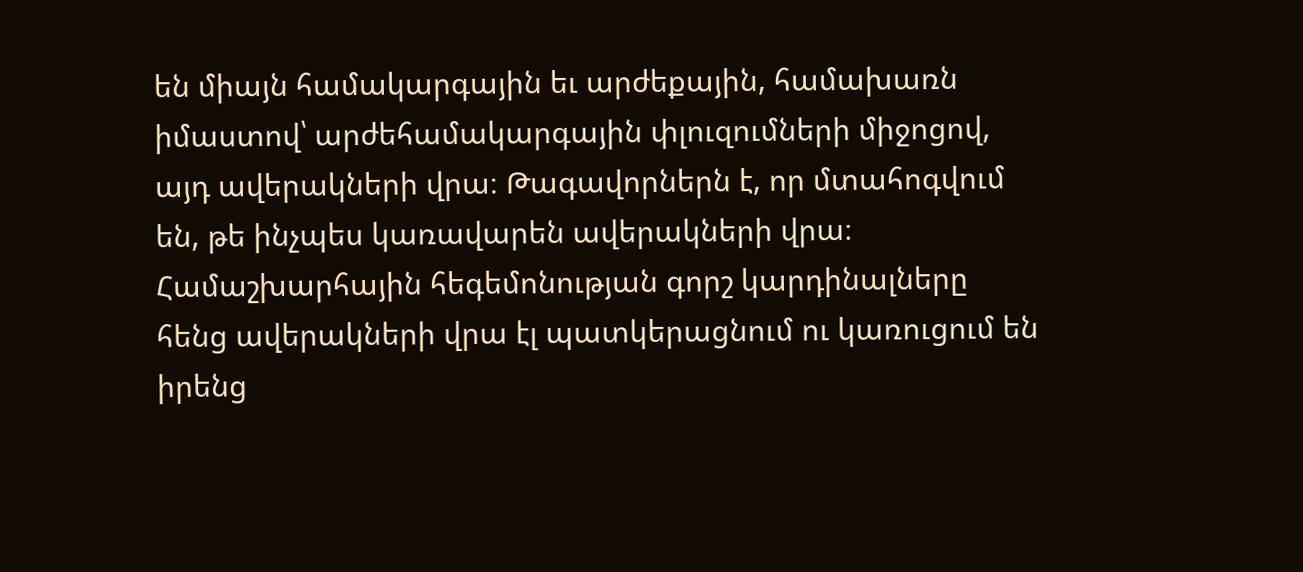են միայն համակարգային եւ արժեքային, համախառն իմաստով՝ արժեհամակարգային փլուզումների միջոցով, այդ ավերակների վրա։ Թագավորներն է, որ մտահոգվում են, թե ինչպես կառավարեն ավերակների վրա։ Համաշխարհային հեգեմոնության գորշ կարդինալները հենց ավերակների վրա էլ պատկերացնում ու կառուցում են իրենց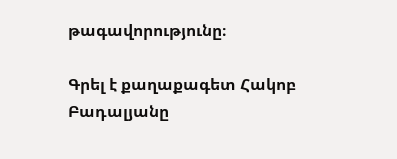թագավորությունը։

Գրել է քաղաքագետ Հակոբ Բադալյանը